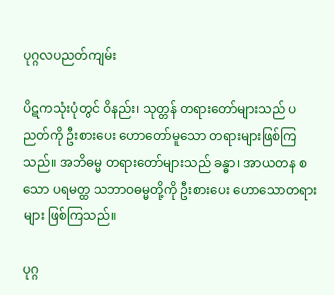ပုဂ္ဂလပညတ်ကျမ်း

ပိဋကသုံးပုံတွင် ဝိနည်း၊ သုတ္တန် တရားတော်များသည် ပညတ်ကို ဦးစားပေး ဟောတော်မူသော တရားများဖြစ်ကြသည်။ အဘိဓမ္မ တရားတော်များသည် ခန္ဓာ၊ အာယတန စသော ပရမတ္ထ သဘာဝဓမ္မတို့ကို ဦးစားပေး ဟောသောတရားများ ဖြစ်ကြသည်။

ပုဂ္ဂ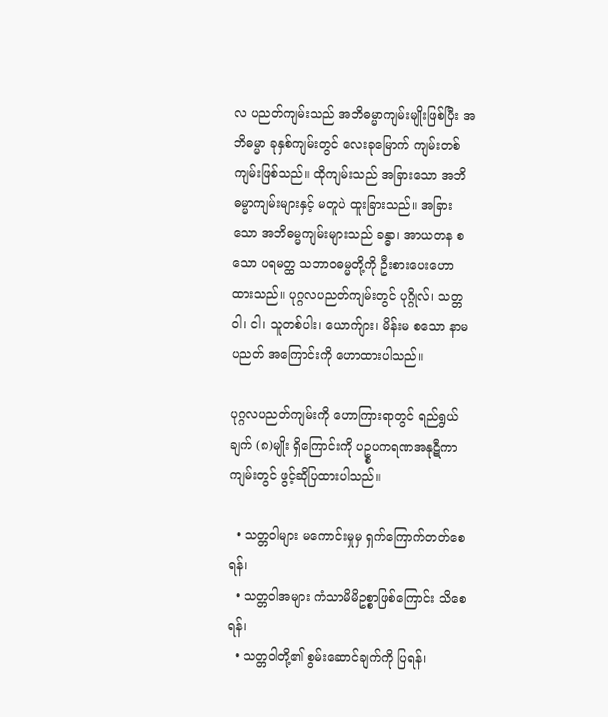လ ပညတ်ကျမ်းသည် အဘိဓမ္မာကျမ်းမျိုးဖြစ်ပြီး အဘိဓမ္မာ ခုနှစ်ကျမ်းတွင် လေးခုမြောက် ကျမ်းတစ်ကျမ်းဖြစ်သည်။ ထိုကျမ်းသည် အခြားသော အဘိဓမ္မာကျမ်းများနှင့် မတူပဲ ထူးခြားသည်။ အခြားသော အဘိဓမ္မကျမ်းများသည် ခန္ဓာ၊ အာယတန စသော ပရမတ္ထ သဘာဝဓမ္မတို့ကို ဦးစားပေးဟောထားသည်။ ပုဂ္ဂလပညတ်ကျမ်းတွင် ပုဂ္ဂိုလ်၊ သတ္တဝါ၊ ငါ၊ သူတစ်ပါး၊ ယောက်ျား၊ မိန်းမ စသော နာမပညတ် အကြောင်းကို ဟောထားပါသည်။

ပုဂ္ဂလပညတ်ကျမ်းကို ဟောကြားရာတွင် ရည်ရွယ်ချက် (၈)မျိုး ရှိကြောင်းကို ပဥ္စပကရဏအနုဋီကာကျမ်းတွင် ဖွင့်ဆိုပြထားပါသည်။

  • သတ္တဝါများ မကောင်းမှုမှ ရှက်ကြောက်တတ်စေရန်၊
  • သတ္တဝါအများ ကံသာမိမိဥစ္စာဖြစ်ကြောင်း သိစေရန်၊
  • သတ္တဝါတို့၏ စွမ်းဆောင်ချက်ကို ပြရန်၊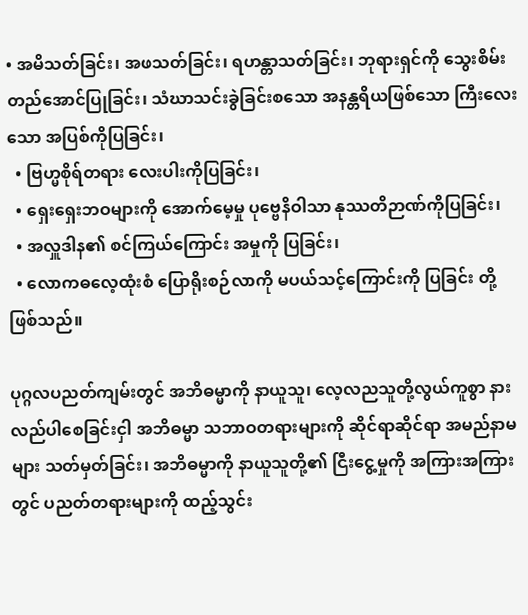• အမိသတ်ခြင်း၊ အဖသတ်ခြင်း၊ ရဟန္တာသတ်ခြင်း၊ ဘုရားရှင်ကို သွေးစိမ်းတည်အောင်ပြုခြင်း၊ သံဃာသင်းခွဲခြင်းစသော အနန္တရိယဖြစ်သော ကြီးလေးသော အပြစ်ကိုပြခြင်း၊
  • ဗြဟ္မစိုရ်တရား လေးပါးကိုပြခြင်း၊
  • ရှေးရှေးဘဝများကို အောက်မေ့မှု ပုဗ္ဗေနိဝါသာ နုဿတိဉာဏ်ကိုပြခြင်း၊
  • အလှူဒါန၏ စင်ကြယ်ကြောင်း အမှုကို ပြခြင်း၊
  • လောကဓလေ့ထုံးစံ ပြောရိုးစဉ်လာကို မပယ်သင့်ကြောင်းကို ပြခြင်း တို့ဖြစ်သည်။

ပုဂ္ဂလပညတ်ကျမ်းတွင် အဘိဓမ္မာကို နာယူသူ၊ လေ့လညသူတို့လွယ်ကူစွာ နားလည်ပါစေခြင်းငှါ အဘိဓမ္မာ သဘာဝတရားများကို ဆိုင်ရာဆိုင်ရာ အမည်နာမများ သတ်မှတ်ခြင်း၊ အဘိဓမ္မာကို နာယူသူတို့၏ ငြီးငွေ့မှုကို အကြားအကြားတွင် ပညတ်တရားများကို ထည့်သွင်း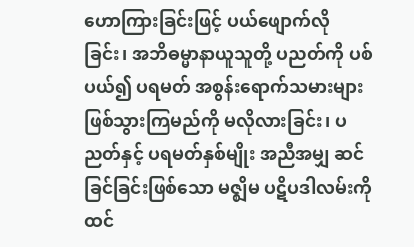ဟောကြားခြင်းဖြင့် ပယ်ဖျောက်လိုခြင်း၊ အဘိဓမ္မာနာယူသူတို့ ပညတ်ကို ပစ်ပယ်၍ ပရမတ် အစွန်းရောက်သမားများ ဖြစ်သွားကြမည်ကို မလိုလားခြင်း၊ ပညတ်နှင့် ပရမတ်နှစ်မျိုး အညီအမျှ ဆင်ခြင်ခြင်းဖြစ်သော မဇ္ဈိမ ပဋိပဒါလမ်းကို ထင်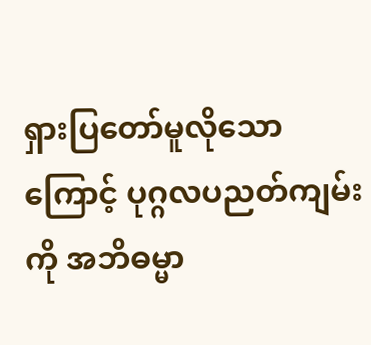ရှားပြတော်မူလိုသောကြောင့် ပုဂ္ဂလပညတ်ကျမ်းကို အဘိဓမ္မာ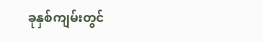ခုနှစ်ကျမ်းတွင်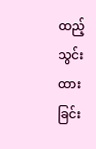ထည့်သွင်းထားခြင်း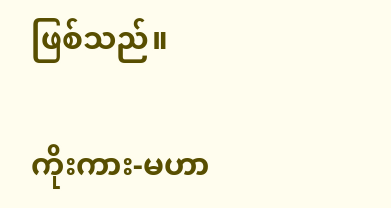ဖြစ်သည်။

ကိုးကား-မဟာ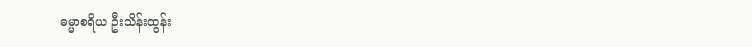ဓမ္မာစရိယ ဦးသိန်းထွန်း